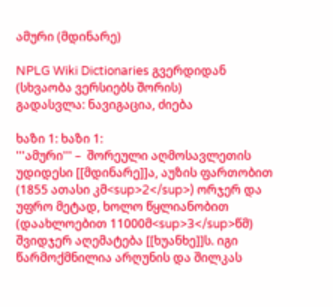ამური (მდინარე)

NPLG Wiki Dictionaries გვერდიდან
(სხვაობა ვერსიებს შორის)
გადასვლა: ნავიგაცია, ძიება

ხაზი 1: ხაზი 1:
'''ამური''' –  შორეული აღმოსავლეთის უდიდესი [[მდინარე]]ა, აუზის ფართობით (1855 ათასი კმ<sup>2</sup>) ორჯერ და უფრო მეტად, ხოლო წყლიანობით (დაახლოებით 11000მ<sup>3</sup>წმ) შვიდჯერ აღემატება [[ხუანხე]]ს. იგი წარმოქმნილია არღუნის და შილკას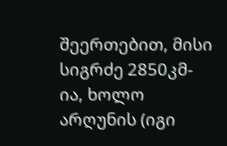შეერთებით, მისი სიგრძე 2850კმ-ია, ხოლო არღუნის (იგი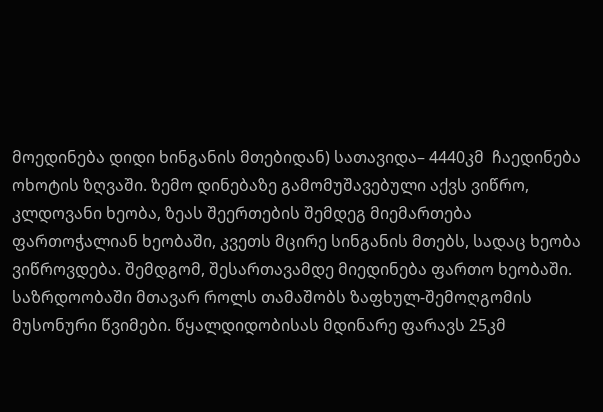მოედინება დიდი ხინგანის მთებიდან) სათავიდა– 4440კმ  ჩაედინება ოხოტის ზღვაში. ზემო დინებაზე გამომუშავებული აქვს ვიწრო, კლდოვანი ხეობა, ზეას შეერთების შემდეგ მიემართება ფართოჭალიან ხეობაში, კვეთს მცირე სინგანის მთებს, სადაც ხეობა ვიწროვდება. შემდგომ, შესართავამდე მიედინება ფართო ხეობაში. საზრდოობაში მთავარ როლს თამაშობს ზაფხულ-შემოღგომის მუსონური წვიმები. წყალდიდობისას მდინარე ფარავს 25კმ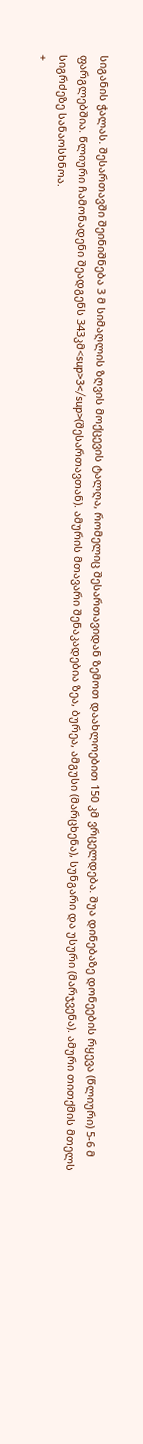სიგანის ჭალას. შესართავში შეინიშნება 3 მ სიმაღლის ზღვის მოქცევის ტალღა, რომელიც შესართავიდან ზემოთ დაახლოებით 150 კმ ვრცელდება. შუა დინებაზე დონეების რყევა (წლიური) 5-6 მ ფარგლებშია. წლიური ჩამონადენი შეადგენს 343კმ<sup>3</sup>(შესართავთან). ამურის მთავარი შენაკადებია ზეა, ბურეა, ამგუსი (მარცხენა), სუნგარი და უსური (მარჯვენა). ამური თითქმის მთელს სიგრძეზე სანაოსხნოა.
+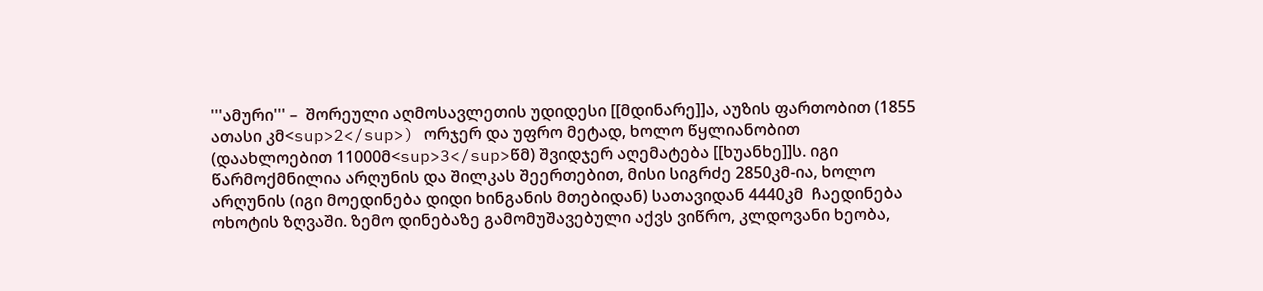'''ამური''' –  შორეული აღმოსავლეთის უდიდესი [[მდინარე]]ა, აუზის ფართობით (1855 ათასი კმ<sup>2</sup>) ორჯერ და უფრო მეტად, ხოლო წყლიანობით (დაახლოებით 11000მ<sup>3</sup>წმ) შვიდჯერ აღემატება [[ხუანხე]]ს. იგი წარმოქმნილია არღუნის და შილკას შეერთებით, მისი სიგრძე 2850კმ-ია, ხოლო არღუნის (იგი მოედინება დიდი ხინგანის მთებიდან) სათავიდან 4440კმ  ჩაედინება ოხოტის ზღვაში. ზემო დინებაზე გამომუშავებული აქვს ვიწრო, კლდოვანი ხეობა,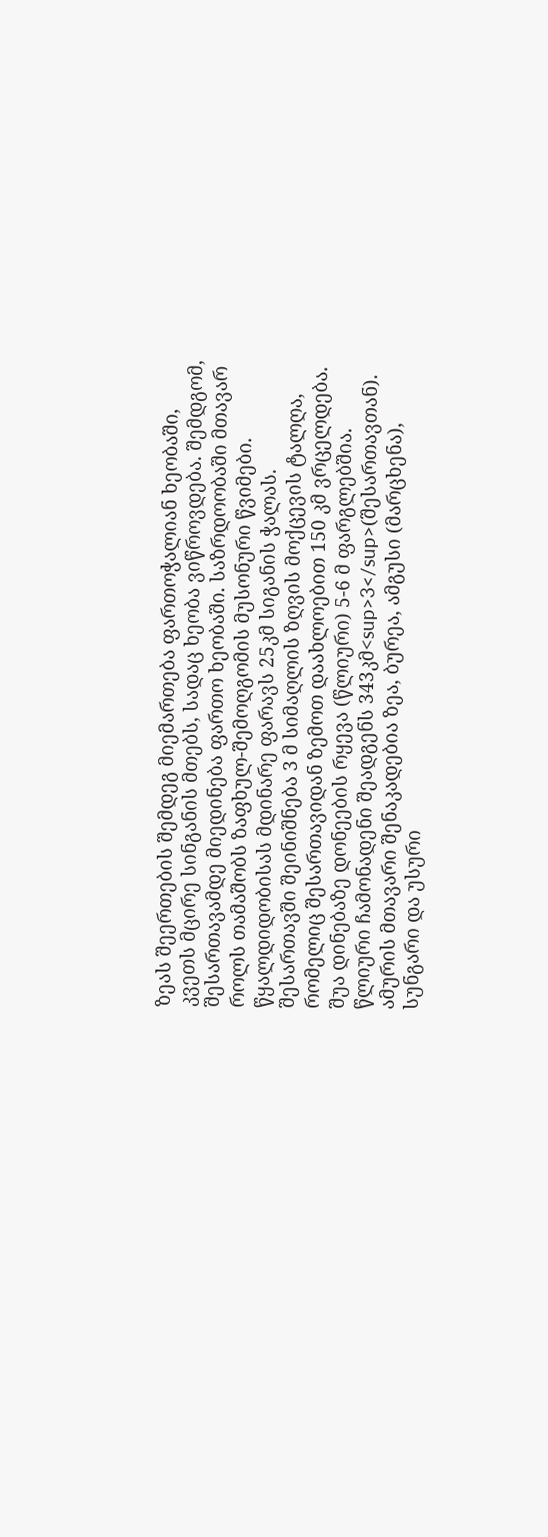ზეას შეერთების შემდეგ მიემართება ფართოჭალიან ხეობაში, კვეთს მცირე სინგანის მთებს, სადაც ხეობა ვიწროვდება. შემდგომ, შესართავამდე მიედინება ფართო ხეობაში. საზრდოობაში მთავარ როლს თამაშობს ზაფხულ-შემოღგომის მუსონური წვიმები. წყალდიდობისას მდინარე ფარავს 25კმ სიგანის ჭალას. შესართავში შეინიშნება 3 მ სიმაღლის ზღვის მოქცევის ტალღა, რომელიც შესართავიდან ზემოთ დაახლოებით 150 კმ ვრცელდება. შუა დინებაზე დონეების რყევა (წლიური) 5-6 მ ფარგლებშია. წლიური ჩამონადენი შეადგენს 343კმ<sup>3</sup>(შესართავთან). ამურის მთავარი შენაკადებია ზეა, ბურეა, ამგუსი (მარცხენა), სუნგარი და უსური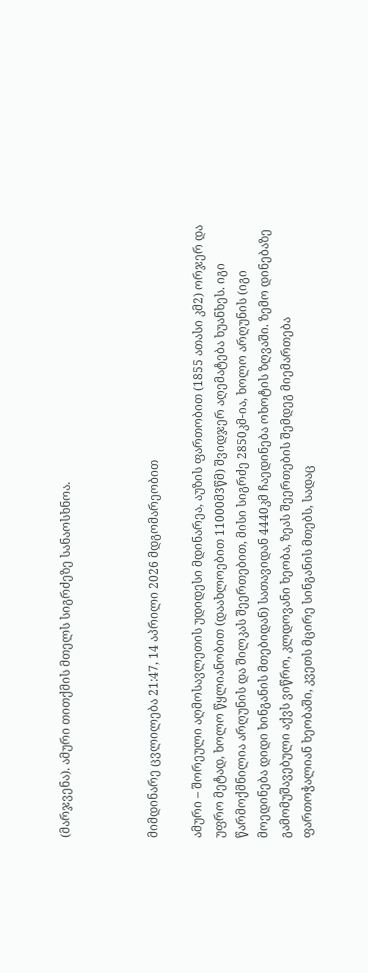(მარჯვენა). ამური თითქმის მთელს სიგრძეზე სანაოსხნოა.



მიმდინარე ცვლილება 21:47, 14 აპრილი 2026 მდგომარეობით

ამური – შორეული აღმოსავლეთის უდიდესი მდინარეა, აუზის ფართობით (1855 ათასი კმ2) ორჯერ და უფრო მეტად, ხოლო წყლიანობით (დაახლოებით 11000მ3წმ) შვიდჯერ აღემატება ხუანხეს. იგი წარმოქმნილია არღუნის და შილკას შეერთებით, მისი სიგრძე 2850კმ-ია, ხოლო არღუნის (იგი მოედინება დიდი ხინგანის მთებიდან) სათავიდან 4440კმ ჩაედინება ოხოტის ზღვაში. ზემო დინებაზე გამომუშავებული აქვს ვიწრო, კლდოვანი ხეობა, ზეას შეერთების შემდეგ მიემართება ფართოჭალიან ხეობაში, კვეთს მცირე სინგანის მთებს, სადაც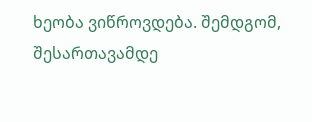ხეობა ვიწროვდება. შემდგომ, შესართავამდე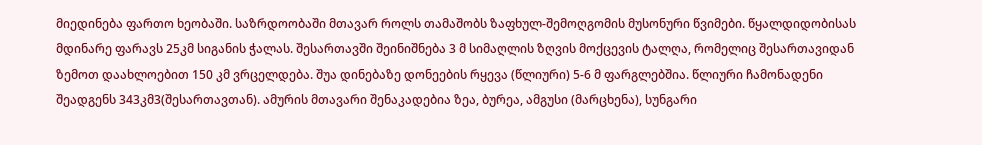მიედინება ფართო ხეობაში. საზრდოობაში მთავარ როლს თამაშობს ზაფხულ-შემოღგომის მუსონური წვიმები. წყალდიდობისას მდინარე ფარავს 25კმ სიგანის ჭალას. შესართავში შეინიშნება 3 მ სიმაღლის ზღვის მოქცევის ტალღა, რომელიც შესართავიდან ზემოთ დაახლოებით 150 კმ ვრცელდება. შუა დინებაზე დონეების რყევა (წლიური) 5-6 მ ფარგლებშია. წლიური ჩამონადენი შეადგენს 343კმ3(შესართავთან). ამურის მთავარი შენაკადებია ზეა, ბურეა, ამგუსი (მარცხენა), სუნგარი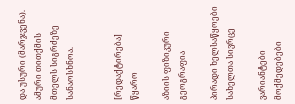და უსური (მარჯვენა). ამური თითქმის მთელს სიგრძეზე სანაოსხნოა.


[რედაქტირება] წყარო

აზიის ფიზიკური გეოგრაფია

პირადი ხელსაწყოები
სახელთა სივრცე

ვარიანტები
მოქმედებები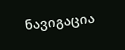ნავიგაცია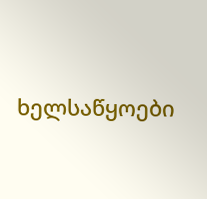ხელსაწყოები